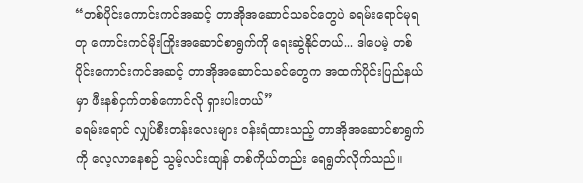“တစ်ပိုင်းကောင်းကင်အဆင့် တာအိုအဆောင်သခင်တွေပဲ ခရမ်းရောင်မုရတု ကောင်းကင်မိုးကြိုးအဆောင်စာရွက်ကို ရေးဆွဲနိုင်တယ်... ဒါပေမဲ့ တစ်ပိုင်းကောင်းကင်အဆင့် တာအိုအဆောင်သခင်တွေက အထက်ပိုင်းပြည်နယ်မှာ ဖီးနစ်ငှက်တစ်ကောင်လို ရှားပါးတယ်”
ခရမ်းရောင် လျှပ်စီးတန်းလေးများ ဝန်းရံထားသည့် တာအိုအဆောင်စာရွက်ကို လေ့လာနေစဉ် သွမ့်လင်းထျန် တစ်ကိုယ်တည်း ရေရွတ်လိုက်သည်။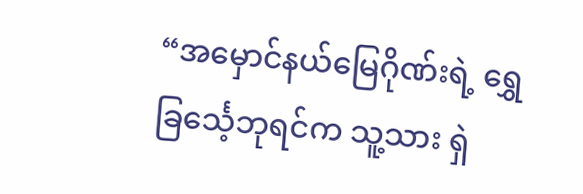“အမှောင်နယ်မြေဂိုဏ်းရဲ့ ရွှေခြင်္သေ့ဘုရင်က သူ့သား ရှဲ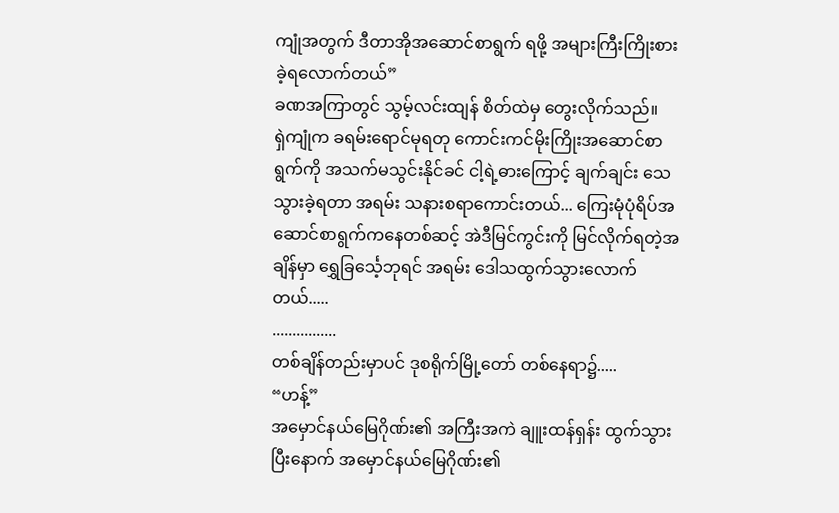ကျုံအတွက် ဒီတာအိုအဆောင်စာရွက် ရဖို့ အများကြီးကြိုးစားခဲ့ရလောက်တယ်”
ခဏအကြာတွင် သွမ့်လင်းထျန် စိတ်ထဲမှ တွေးလိုက်သည်။
ရှဲကျုံက ခရမ်းရောင်မုရတု ကောင်းကင်မိုးကြိုးအဆောင်စာရွက်ကို အသက်မသွင်းနိုင်ခင် ငါ့ရဲ့ဓားကြောင့် ချက်ချင်း သေသွားခဲ့ရတာ အရမ်း သနားစရာကောင်းတယ်... ကြေးမုံပုံရိပ်အဆောင်စာရွက်ကနေတစ်ဆင့် အဲဒီမြင်ကွင်းကို မြင်လိုက်ရတဲ့အချိန်မှာ ရွှေခြင်္သေ့ဘုရင် အရမ်း ဒေါသထွက်သွားလောက်တယ်.....
................
တစ်ချိန်တည်းမှာပင် ဒုစရိုက်မြို့တော် တစ်နေရာ၌.....
“ဟန့်”
အမှောင်နယ်မြေဂိုဏ်း၏ အကြီးအကဲ ချူးထန်ရှန်း ထွက်သွားပြီးနောက် အမှောင်နယ်မြေဂိုဏ်း၏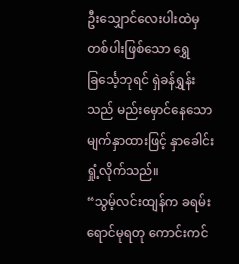ဦးသျှောင်လေးပါးထဲမှ တစ်ပါးဖြစ်သော ရွှေခြင်္သေ့ဘုရင် ရှဲခန်ရွှန်းသည် မည်းမှောင်နေသော မျက်နှာထားဖြင့် နှာခေါင်းရှုံ့လိုက်သည်။
“သွမ့်လင်းထျန်က ခရမ်းရောင်မုရတု ကောင်းကင်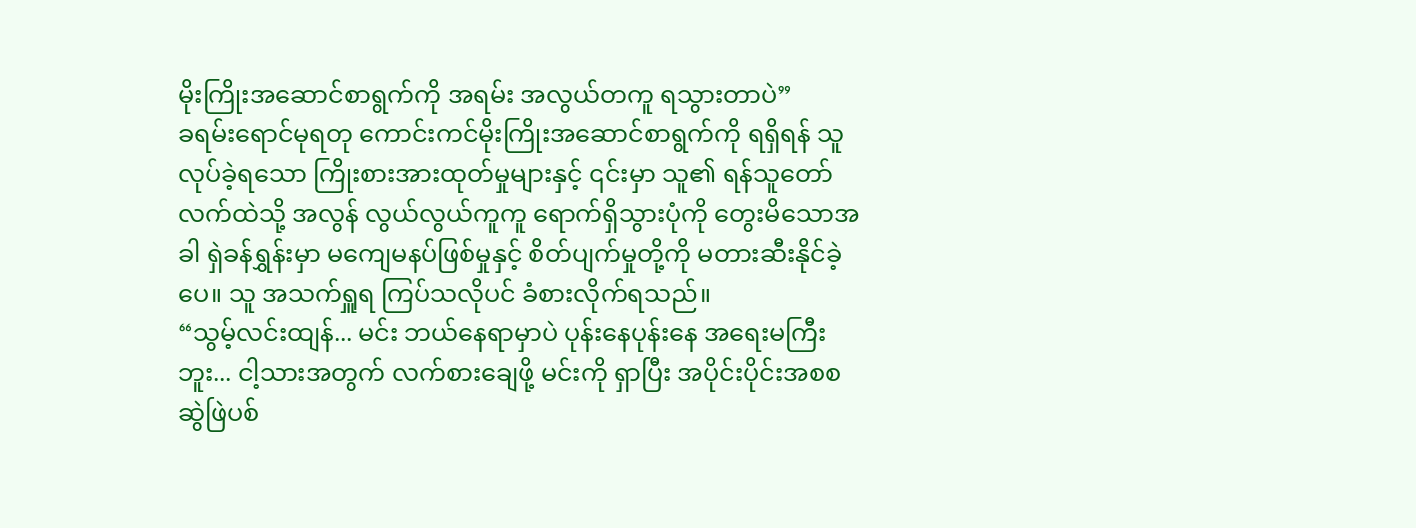မိုးကြိုးအဆောင်စာရွက်ကို အရမ်း အလွယ်တကူ ရသွားတာပဲ”
ခရမ်းရောင်မုရတု ကောင်းကင်မိုးကြိုးအဆောင်စာရွက်ကို ရရှိရန် သူ လုပ်ခဲ့ရသော ကြိုးစားအားထုတ်မှုများနှင့် ၎င်းမှာ သူ၏ ရန်သူတော်လက်ထဲသို့ အလွန် လွယ်လွယ်ကူကူ ရောက်ရှိသွားပုံကို တွေးမိသောအခါ ရှဲခန်ရွှန်းမှာ မကျေမနပ်ဖြစ်မှုနှင့် စိတ်ပျက်မှုတို့ကို မတားဆီးနိုင်ခဲ့ပေ။ သူ အသက်ရှူရ ကြပ်သလိုပင် ခံစားလိုက်ရသည်။
“သွမ့်လင်းထျန်... မင်း ဘယ်နေရာမှာပဲ ပုန်းနေပုန်းနေ အရေးမကြီးဘူး... ငါ့သားအတွက် လက်စားချေဖို့ မင်းကို ရှာပြီး အပိုင်းပိုင်းအစစ ဆွဲဖြဲပစ်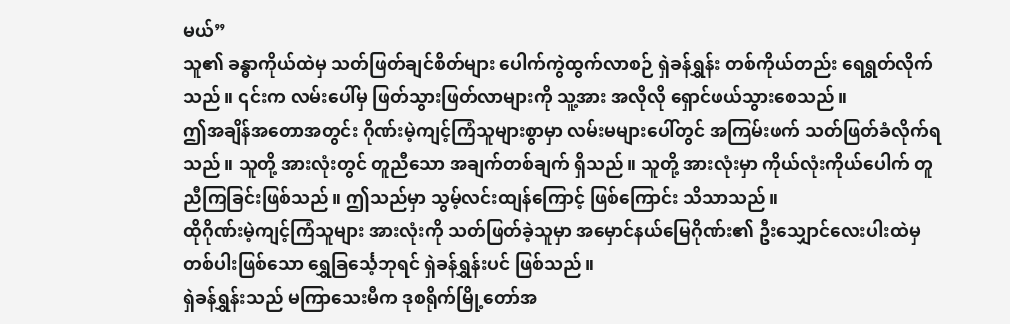မယ်”
သူ၏ ခန္ဓာကိုယ်ထဲမှ သတ်ဖြတ်ချင်စိတ်များ ပေါက်ကွဲထွက်လာစဉ် ရှဲခန်ရွှန်း တစ်ကိုယ်တည်း ရေရွတ်လိုက်သည်။ ၎င်းက လမ်းပေါ်မှ ဖြတ်သွားဖြတ်လာများကို သူ့အား အလိုလို ရှောင်ဖယ်သွားစေသည်။
ဤအချိန်အတောအတွင်း ဂိုဏ်းမဲ့ကျင့်ကြံသူများစွာမှာ လမ်းမများပေါ်တွင် အကြမ်းဖက် သတ်ဖြတ်ခံလိုက်ရသည်။ သူတို့ အားလုံးတွင် တူညီသော အချက်တစ်ချက် ရှိသည်။ သူတို့ အားလုံးမှာ ကိုယ်လုံးကိုယ်ပေါက် တူညီကြခြင်းဖြစ်သည်။ ဤသည်မှာ သွမ့်လင်းထျန်ကြောင့် ဖြစ်ကြောင်း သိသာသည်။
ထိုဂိုဏ်းမဲ့ကျင့်ကြံသူများ အားလုံးကို သတ်ဖြတ်ခဲ့သူမှာ အမှောင်နယ်မြေဂိုဏ်း၏ ဦးသျှောင်လေးပါးထဲမှ တစ်ပါးဖြစ်သော ရွှေခြင်္သေ့ဘုရင် ရှဲခန်ရွှန်းပင် ဖြစ်သည်။
ရှဲခန်ရွှန်းသည် မကြာသေးမီက ဒုစရိုက်မြို့တော်အ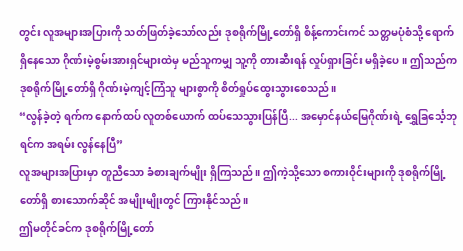တွင်း လူအများအပြားကို သတ်ဖြတ်ခဲ့သော်လည်း ဒုစရိုက်မြို့တော်ရှိ စိန့်ကောင်းကင် သတ္တမပုံစံသို့ ရောက်ရှိနေသော ဂိုဏ်းမဲ့စွမ်းအားရှင်များထဲမှ မည်သူကမျှ သူ့ကို တားဆီးရန် လှုပ်ရှားခြင်း မရှိခဲ့ပေ။ ဤသည်က ဒုစရိုက်မြို့တော်ရှိ ဂိုဏ်းမဲ့ကျင့်ကြံသူ များစွာကို စိတ်ရှုပ်ထွေးသွားစေသည်။
“လွန်ခဲ့တဲ့ ရက်က နောက်ထပ် လူတစ်ယောက် ထပ်သေသွားပြန်ပြီ... အမှောင်နယ်မြေဂိုဏ်းရဲ့ ရွှေခြင်္သေ့ဘုရင်က အရမ်း လွန်နေပြီ”
လူအများအပြားမှာ တူညီသော ခံစားချက်မျိုး ရှိကြသည်။ ဤကဲ့သို့သော စကားဝိုင်းများကို ဒုစရိုက်မြို့တော်ရှိ စားသောက်ဆိုင် အမျိုးမျိုးတွင် ကြားနိုင်သည်။
ဤမတိုင်ခင်က ဒုစရိုက်မြို့တော်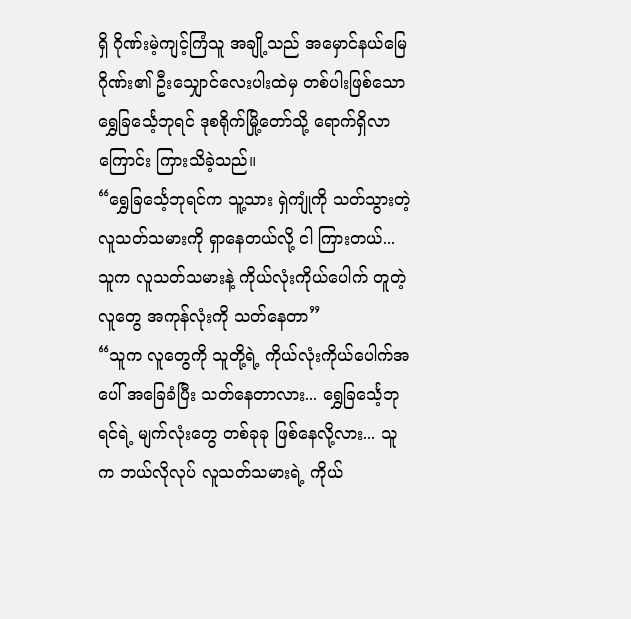ရှိ ဂိုဏ်းမဲ့ကျင့်ကြံသူ အချို့သည် အမှောင်နယ်မြေဂိုဏ်း၏ ဦးသျှောင်လေးပါးထဲမှ တစ်ပါးဖြစ်သော ရွှေခြင်္သေ့ဘုရင် ဒုစရိုက်မြို့တော်သို့ ရောက်ရှိလာကြောင်း ကြားသိခဲ့သည်။
“ရွှေခြင်္သေ့ဘုရင်က သူ့သား ရှဲကျုံကို သတ်သွားတဲ့ လူသတ်သမားကို ရှာနေတယ်လို့ ငါ ကြားတယ်... သူက လူသတ်သမားနဲ့ ကိုယ်လုံးကိုယ်ပေါက် တူတဲ့လူတွေ အကုန်လုံးကို သတ်နေတာ”
“သူက လူတွေကို သူတို့ရဲ့ ကိုယ်လုံးကိုယ်ပေါက်အပေါ် အခြေခံပြီး သတ်နေတာလား... ရွှေခြင်္သေ့ဘုရင်ရဲ့ မျက်လုံးတွေ တစ်ခုခု ဖြစ်နေလို့လား... သူက ဘယ်လိုလုပ် လူသတ်သမားရဲ့ ကိုယ်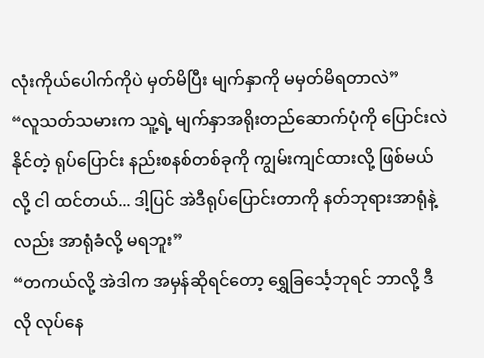လုံးကိုယ်ပေါက်ကိုပဲ မှတ်မိပြီး မျက်နှာကို မမှတ်မိရတာလဲ”
“လူသတ်သမားက သူ့ရဲ့ မျက်နှာအရိုးတည်ဆောက်ပုံကို ပြောင်းလဲနိုင်တဲ့ ရုပ်ပြောင်း နည်းစနစ်တစ်ခုကို ကျွမ်းကျင်ထားလို့ ဖြစ်မယ်လို့ ငါ ထင်တယ်... ဒါ့ပြင် အဲဒီရုပ်ပြောင်းတာကို နတ်ဘုရားအာရုံနဲ့လည်း အာရုံခံလို့ မရဘူး”
“တကယ်လို့ အဲဒါက အမှန်ဆိုရင်တော့ ရွှေခြင်္သေ့ဘုရင် ဘာလို့ ဒီလို လုပ်နေ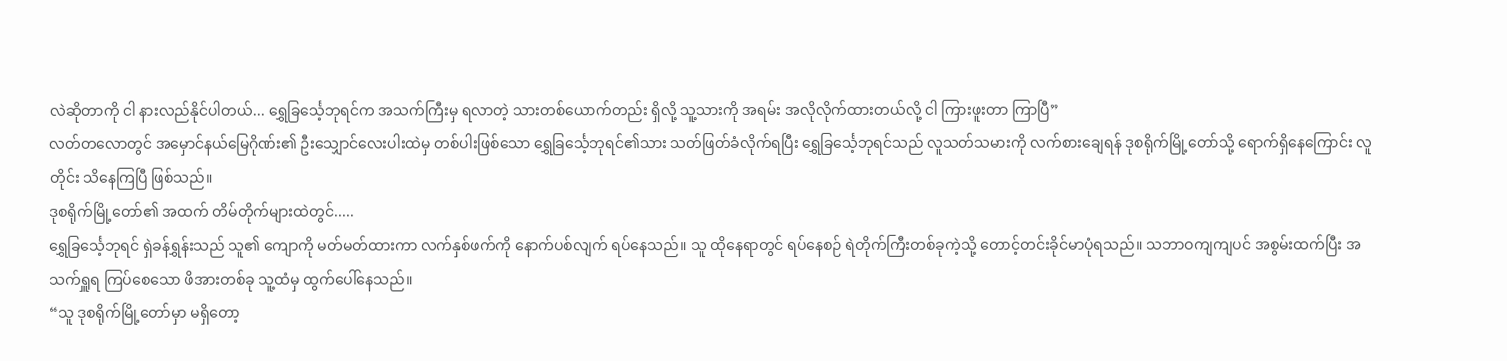လဲဆိုတာကို ငါ နားလည်နိုင်ပါတယ်... ရွှေခြင်္သေ့ဘုရင်က အသက်ကြီးမှ ရလာတဲ့ သားတစ်ယောက်တည်း ရှိလို့ သူ့သားကို အရမ်း အလိုလိုက်ထားတယ်လို့ ငါ ကြားဖူးတာ ကြာပြီ”
လတ်တလောတွင် အမှောင်နယ်မြေဂိုဏ်း၏ ဦးသျှောင်လေးပါးထဲမှ တစ်ပါးဖြစ်သော ရွှေခြင်္သေ့ဘုရင်၏သား သတ်ဖြတ်ခံလိုက်ရပြီး ရွှေခြင်္သေ့ဘုရင်သည် လူသတ်သမားကို လက်စားချေရန် ဒုစရိုက်မြို့တော်သို့ ရောက်ရှိနေကြောင်း လူတိုင်း သိနေကြပြီ ဖြစ်သည်။
ဒုစရိုက်မြို့တော်၏ အထက် တိမ်တိုက်များထဲတွင်.....
ရွှေခြင်္သေ့ဘုရင် ရှဲခန်ရွှန်းသည် သူ၏ ကျောကို မတ်မတ်ထားကာ လက်နှစ်ဖက်ကို နောက်ပစ်လျက် ရပ်နေသည်။ သူ ထိုနေရာတွင် ရပ်နေစဉ် ရဲတိုက်ကြီးတစ်ခုကဲ့သို့ တောင့်တင်းခိုင်မာပုံရသည်။ သဘာဝကျကျပင် အစွမ်းထက်ပြီး အသက်ရှူရ ကြပ်စေသော ဖိအားတစ်ခု သူ့ထံမှ ထွက်ပေါ်နေသည်။
“သူ ဒုစရိုက်မြို့တော်မှာ မရှိတော့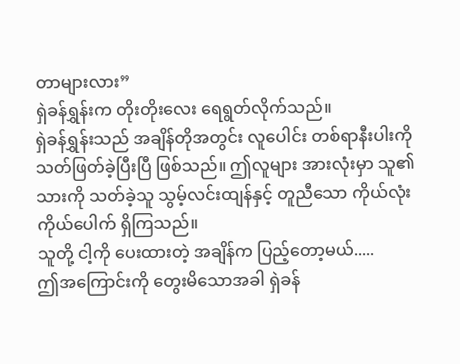တာများလား”
ရှဲခန်ရွှန်းက တိုးတိုးလေး ရေရွတ်လိုက်သည်။
ရှဲခန်ရွှန်းသည် အချိန်တိုအတွင်း လူပေါင်း တစ်ရာနီးပါးကို သတ်ဖြတ်ခဲ့ပြီးပြီ ဖြစ်သည်။ ဤလူများ အားလုံးမှာ သူ၏သားကို သတ်ခဲ့သူ သွမ့်လင်းထျန်နှင့် တူညီသော ကိုယ်လုံးကိုယ်ပေါက် ရှိကြသည်။
သူတို့ ငါ့ကို ပေးထားတဲ့ အချိန်က ပြည့်တော့မယ်.....
ဤအကြောင်းကို တွေးမိသောအခါ ရှဲခန်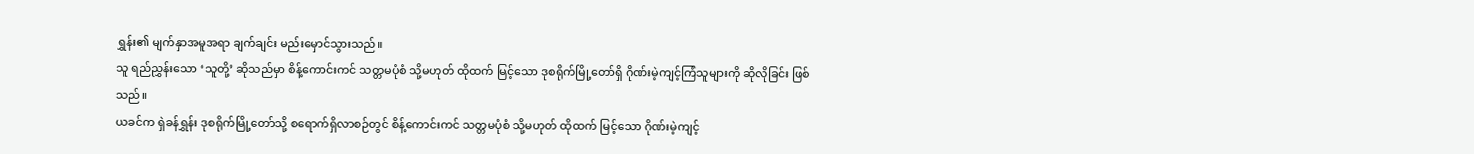ရွှန်း၏ မျက်နှာအမူအရာ ချက်ချင်း မည်းမှောင်သွားသည်။
သူ ရည်ညွှန်းသော ‘သူတို့’ ဆိုသည်မှာ စိန့်ကောင်းကင် သတ္တမပုံစံ သို့မဟုတ် ထိုထက် မြင့်သော ဒုစရိုက်မြို့တော်ရှိ ဂိုဏ်းမဲ့ကျင့်ကြံသူများကို ဆိုလိုခြင်း ဖြစ်သည်။
ယခင်က ရှဲခန်ရွှန်း ဒုစရိုက်မြို့တော်သို့ စရောက်ရှိလာစဉ်တွင် စိန့်ကောင်းကင် သတ္တမပုံစံ သို့မဟုတ် ထိုထက် မြင့်သော ဂိုဏ်းမဲ့ကျင့်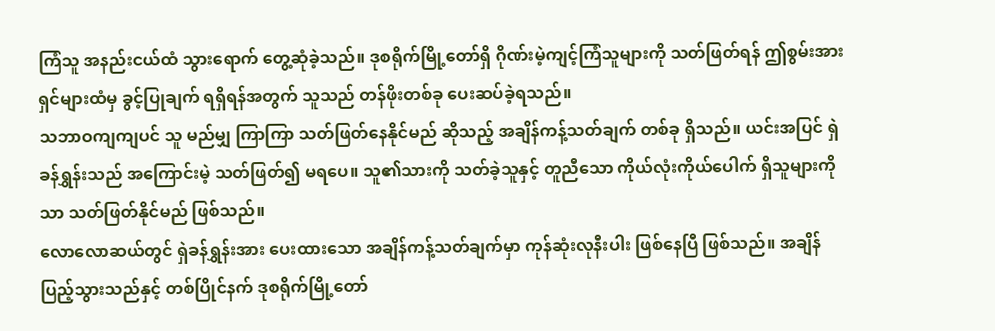ကြံသူ အနည်းငယ်ထံ သွားရောက် တွေ့ဆုံခဲ့သည်။ ဒုစရိုက်မြို့တော်ရှိ ဂိုဏ်းမဲ့ကျင့်ကြံသူများကို သတ်ဖြတ်ရန် ဤစွမ်းအားရှင်များထံမှ ခွင့်ပြုချက် ရရှိရန်အတွက် သူသည် တန်ဖိုးတစ်ခု ပေးဆပ်ခဲ့ရသည်။
သဘာဝကျကျပင် သူ မည်မျှ ကြာကြာ သတ်ဖြတ်နေနိုင်မည် ဆိုသည့် အချိန်ကန့်သတ်ချက် တစ်ခု ရှိသည်။ ယင်းအပြင် ရှဲခန်ရွှန်းသည် အကြောင်းမဲ့ သတ်ဖြတ်၍ မရပေ။ သူ၏သားကို သတ်ခဲ့သူနှင့် တူညီသော ကိုယ်လုံးကိုယ်ပေါက် ရှိသူများကိုသာ သတ်ဖြတ်နိုင်မည် ဖြစ်သည်။
လောလောဆယ်တွင် ရှဲခန်ရွှန်းအား ပေးထားသော အချိန်ကန့်သတ်ချက်မှာ ကုန်ဆုံးလုနီးပါး ဖြစ်နေပြီ ဖြစ်သည်။ အချိန်ပြည့်သွားသည်နှင့် တစ်ပြိုင်နက် ဒုစရိုက်မြို့တော်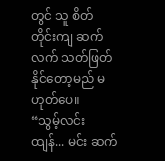တွင် သူ စိတ်တိုင်းကျ ဆက်လက် သတ်ဖြတ်နိုင်တော့မည် မဟုတ်ပေ။
“သွမ့်လင်းထျန်... မင်း ဆက်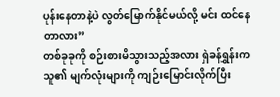ပုန်းနေတာနဲ့ပဲ လွတ်မြောက်နိုင်မယ်လို့ မင်း ထင်နေတာလား”
တစ်ခုခုကို စဉ်းစားမိသွားသည့်အလား ရှဲခန်ရွှန်းက သူ၏ မျက်လုံးများကို ကျဉ်းမြောင်းလိုက်ပြီး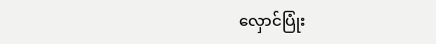လှောင်ပြုံး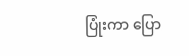ပြုံးကာ ပြော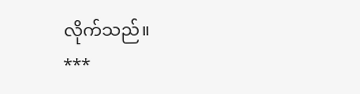လိုက်သည်။
***